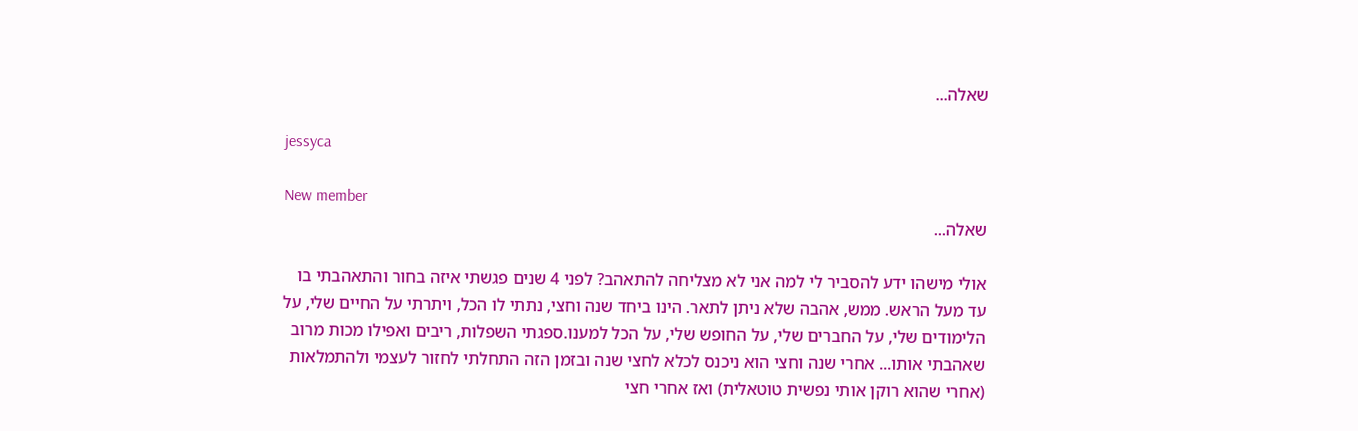שאלה...

jessyca

New member
שאלה...

אולי מישהו ידע להסביר לי למה אני לא מצליחה להתאהב? לפני 4 שנים פגשתי איזה בחור והתאהבתי בו עד מעל הראש. ממש, אהבה שלא ניתן לתאר. הינו ביחד שנה וחצי, נתתי לו הכל, ויתרתי על החיים שלי, על הלימודים שלי, על החברים שלי, על החופש שלי, על הכל למענו.ספגתי השפלות, ריבים ואפילו מכות מרוב שאהבתי אותו... אחרי שנה וחצי הוא ניכנס לכלא לחצי שנה ובזמן הזה התחלתי לחזור לעצמי ולהתמלאות (אחרי שהוא רוקן אותי נפשית טוטאלית) ואז אחרי חצי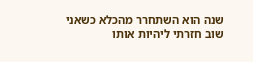שנה הוא השתחרר מהכלא כשאני שוב חזרתי ליהיות אותו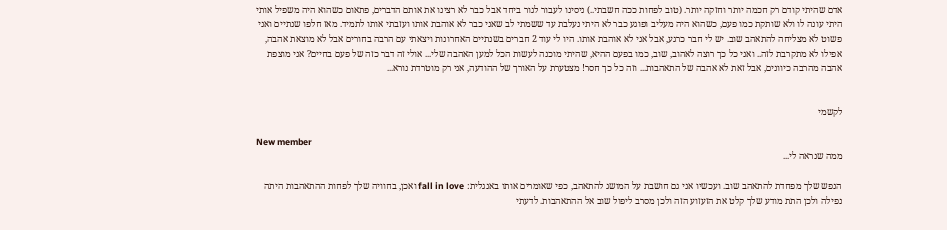אדם שהיתי קודם רק חכמה יותר וחזקה יותר. (טוב לפחות ככה חשבתי..) ניסינו לעבור לגור ביחד אבל כבר לא רצינו את אותם הדברים, פתאום כשהוא היה משפיל אותי היתי עונה לו ולא שותקת כמו פעם, כשהוא היה מעליב ופוגע כבר לא היתי נעלבת עד ששמתי לב שאני כבר לא אוהבת אותו ועזבתי אותו לתמיד. מאז חלפו שנתיים ואני פשוט לא מצליחה להתאהב שוב. יש לי חבר כרגע, אבל אני לא אוהבת אותו. היו לי עוד 2 חברים בשנתיים האחרונות ויצאתי עם הרבה בחורים אבל לא מוצאת אהבה, אפילו לא מתקרבת לזה.. ואני כל כך רוצה לאהוב, שוב, כמו בפעם ההיא, שהיתי מוכנה לעשות הכל למען האהבה שלי... אולי זה דבר כזה של פעם בחיים? אני מוצפת אהבה מהרבה כיוונים, אבל זאת לא אהבה של התאהבות... וזה כל כך חסר! מצטערת על האורך של ההודעה, אני רק מוטרדת נורא...


לקשמי

New member
ממה שנראה לי...

הנפש שלך מפחדת להתאהב שוב. ועכשיו אני גם חושבת על המושג להתאהב, כפי שאומרים אותו באנגלית: fall in love ואכן, בחוויה שלך לפחות ההתאהבות היתה נפילה ולכן התת מודע שלך קלט את הזעזוע הזה ולכן מסרב ליפול שוב אל ההתאהבות. לדעתי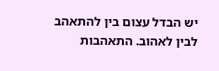יש הבדל עצום בין להתאהב לבין לאהוב. התאהבות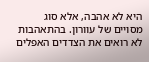היא לא אהבה, אלא סוג מסויים של עוורון. בהתאהבות לא רואים את הצדדים האפלים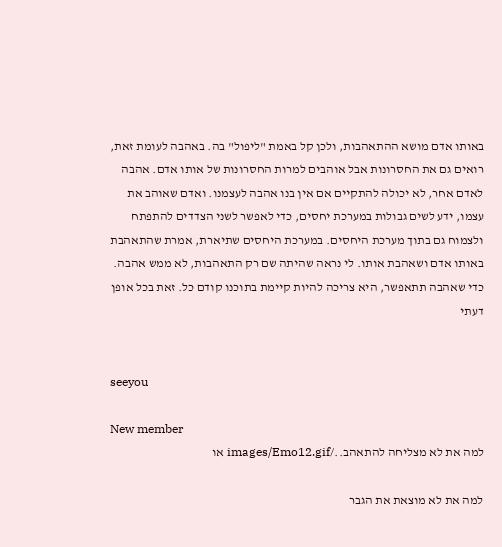באותו אדם מושא ההתאהבות, ולכן קל באמת "ליפול" בה. באהבה לעומת זאת, רואים גם את החסרונות אבל אוהבים למרות החסרונות של אותו אדם. אהבה לאדם אחר, לא יכולה להתקיים אם אין בנו אהבה לעצמנו. ואדם שאוהב את עצמו, ידע לשים גבולות במערכת יחסים, כדי לאפשר לשני הצדדים להתפתח ולצמוח גם בתוך מערכת היחסים. במערכת היחסים שתיארת, אמרת שהתאהבת באותו אדם ושאהבת אותו. לי נראה שהיתה שם רק התאהבות, לא ממש אהבה. כדי שאהבה תתאפשר, היא צריכה להיות קיימת בתוכנו קודם כל. זאת בכל אופן דעתי


seeyou

New member
למה את לא מצליחה להתאהב../images/Emo12.gif או

למה את לא מוצאת את הגבר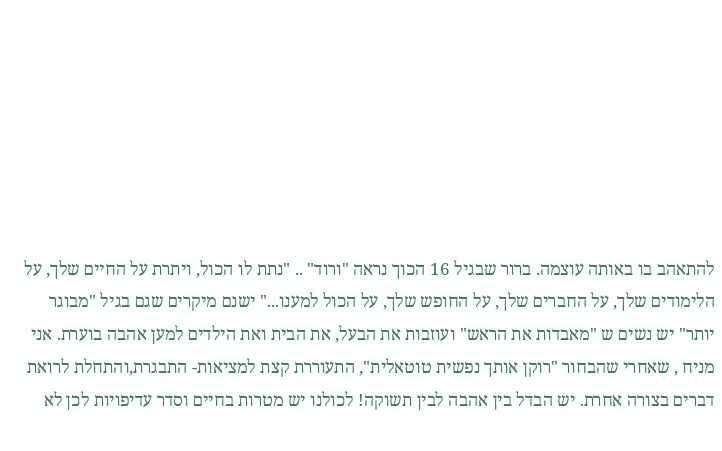להתאהב בו באותה עוצמה. ברור שבגיל 16 הכוך נראה "ורוד" .. "נתת לו הכול, ויתרת על החיים שלך, על הלימודים שלך, על החברים שלך, על החופש שלך, על הכול למענו..." ישנם מיקרים שגם בגיל "מבוגר יותר" יש נשים ש "מאבדות את הראש" ועוזבות את הבעל, את הבית ואת הילדים למען אהבה בוערת. אני מניח , שאחרי שהבחור "רוקן אותך נפשית טוטאלית", התעוררת קצת למציאות- התבגרת,והתחלת לרואת דברים בצורה אחרת. יש הבדל בין אהבה לבין תשוקה! לכולנו יש מטרות בחיים וסדר עדיפויות לכן לא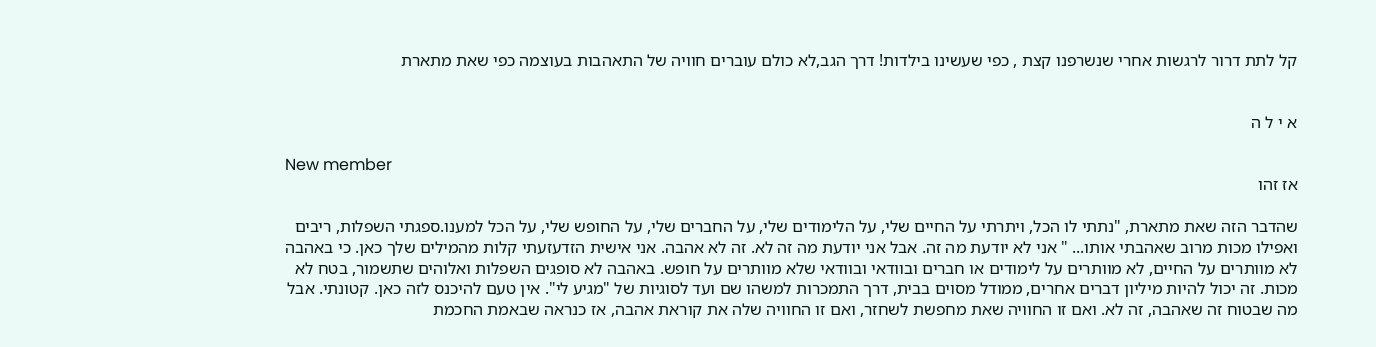קל לתת דרור לרגשות אחרי שנשרפנו קצת , כפי שעשינו בילדות! דרך הגב,לא כולם עוברים חוויה של התאהבות בעוצמה כפי שאת מתארת


א י ל ה

New member
אז זהו

שהדבר הזה שאת מתארת, "נתתי לו הכל, ויתרתי על החיים שלי, על הלימודים שלי, על החברים שלי, על החופש שלי, על הכל למענו.ספגתי השפלות, ריבים ואפילו מכות מרוב שאהבתי אותו... " אני לא יודעת מה זה. אבל אני יודעת מה זה לא. זה לא אהבה. אני אישית הזדעזעתי קלות מהמילים שלך כאן. כי באהבה לא מוותרים על החיים, לא מוותרים על לימודים או חברים ובוודאי ובוודאי שלא מוותרים על חופש. באהבה לא סופגים השפלות ואלוהים שתשמור, בטח לא מכות. זה יכול להיות מיליון דברים אחרים, ממודל מסוים בבית, דרך התמכרות למשהו שם ועד לסוגיות של "מגיע לי". אין טעם להיכנס לזה כאן. קטונתי. אבל מה שבטוח זה שאהבה, זה לא. ואם זו החוויה שאת מחפשת לשחזר, ואם זו החוויה שלה את קוראת אהבה, אז כנראה שבאמת החכמת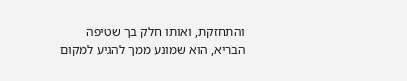והתחזקת, ואותו חלק בך שטיפה הבריא, הוא שמונע ממך להגיע למקום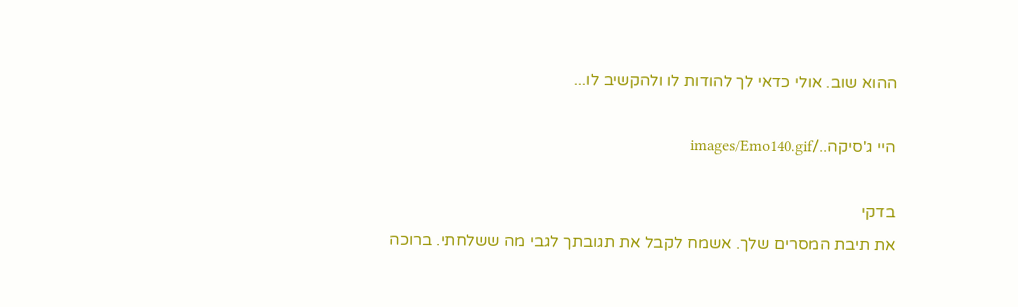ההוא שוב. אולי כדאי לך להודות לו ולהקשיב לו...

היי ג'סיקה../images/Emo140.gif

בדקי
את תיבת המסרים שלך. אשמח לקבל את תגובתך לגבי מה ששלחתי. ברוכה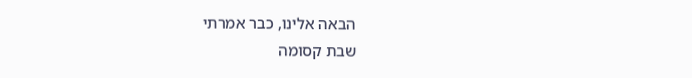הבאה אלינו, כבר אמרתי
שבת קסומה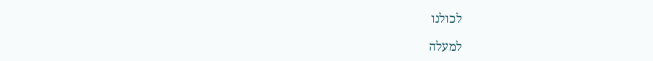לכולנו

למעלה